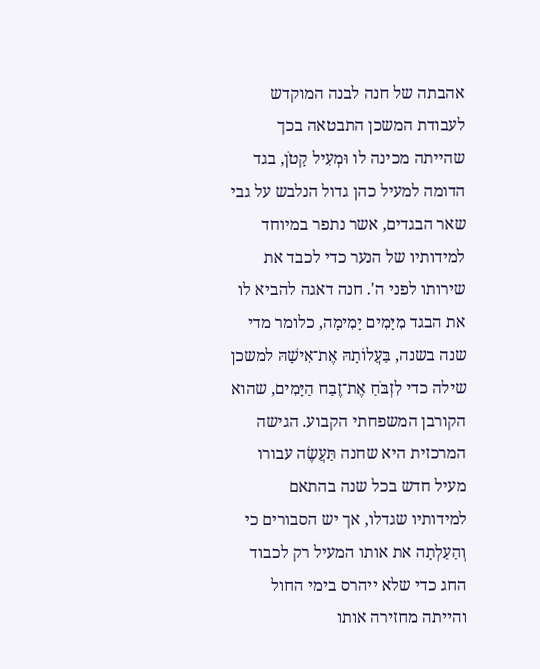אהבתה של חנה לבנה המוקדש לעבודת המשכן התבטאה בכך שהייתה מכינה לו וּמְעִיל קָטֹן, בגד הדומה למעיל כהן גדול הנלבש על גבי שאר הבגדים, אשר נתפר במיוחד למידותיו של הנער כדי לכבד את שירותו לפני ה'. חנה דאגה להביא לו את הבגד מִיָּמִים יָמִימָה, כלומר מדי שנה בשנה, בַּעֲלוֹתָהּ אֶת־אִישָׁהּ למשכן שילה כדי לִזְבֹּחַ אֶת־זֶבַח הַיָּמִים, שהוא הקורבן המשפחתי הקבוע. הגישה המרכזית היא שחנה תַּעֲשֶׂה עבורו מעיל חדש בכל שנה בהתאם למידותיו שגדלו, אך יש הסבורים כי וְהַעַלְתָה את אותו המעיל רק לכבוד החג כדי שלא ייהרס בימי החול והייתה מחזירה אותו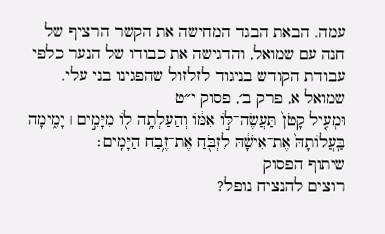עמה. הבאת הבגד המחישה את הקשר הרציף של חנה עם שמואל, והדגישה את כבודו של הנער כלפי עבודת הקודש בניגוד לזלזול שהפגינו בני עלי.
שמואל א, פרק ב׳, פסוק י״ט
וּמְעִ֤יל קָטֹן֙ תַּעֲשֶׂה־לּ֣וֹ אִמּ֔וֹ וְהַעַלְתָ֥ה ל֖וֹ מִיָּמִ֣ים ׀ יָמִ֑ימָה בַּֽעֲלוֹתָהּ֙ אֶת־אִישָׁ֔הּ לִזְבֹּ֖חַ אֶת־זֶ֥בַח הַיָּמִֽים׃
שיתוף הפסוק
רוצים להנציח נופל?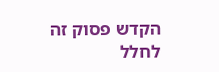הקדש פסוק זה לחלל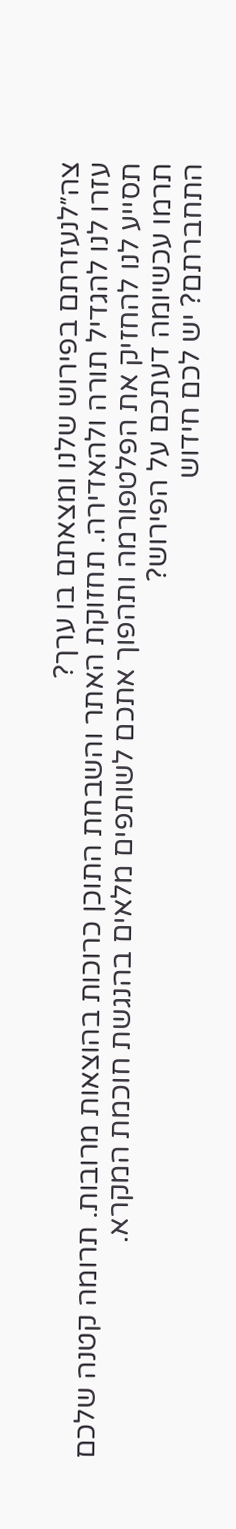צה״לנעזרתם בפירוש שלנו ומצאתם בו ערך?
עזרו לנו להגדיל תורה ולהאדירה. תחזוקת האתר והשבחת התוכן כרוכות בהוצאות מרובות. תרומה קטנה שלכם תסייע לנו להחזיק את הפלטפורמה ותהפוך אתכם לשותפים מלאים בהנגשת חוכמת המקרא.
תרמו עכשיומה דעתכם על הפירוש?
התחברתם? יש לכם חידוש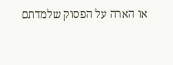או הארה על הפסוק שלמדתם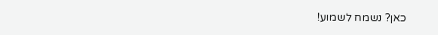כאן? נשמח לשמוע!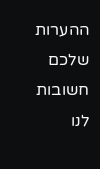ההערות שלכם חשובות לנו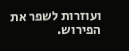ועוזרות לשפר את הפירוש.